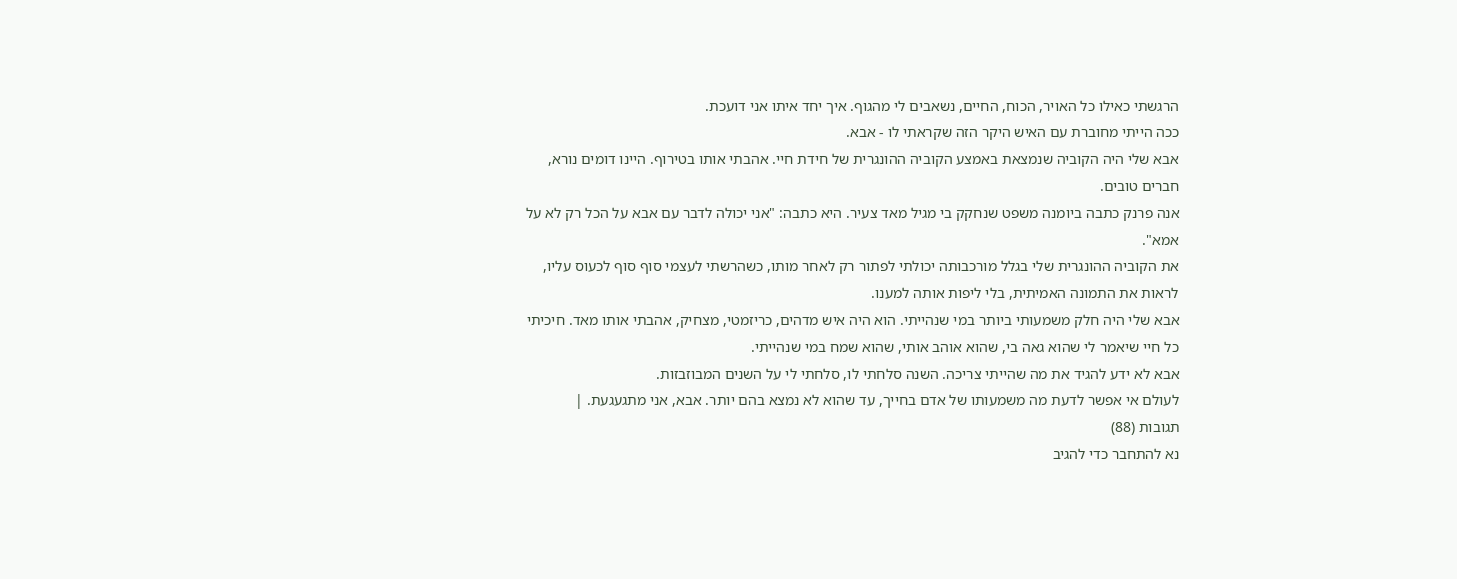הרגשתי כאילו כל האויר, הכוח, החיים, נשאבים לי מהגוף. איך יחד איתו אני דועכת.
ככה הייתי מחוברת עם האיש היקר הזה שקראתי לו - אבא.
אבא שלי היה הקוביה שנמצאת באמצע הקוביה ההונגרית של חידת חיי. אהבתי אותו בטירוף. היינו דומים נורא, חברים טובים.
אנה פרנק כתבה ביומנה משפט שנחקק בי מגיל מאד צעיר. היא כתבה: "אני יכולה לדבר עם אבא על הכל רק לא על אמא".
את הקוביה ההונגרית שלי בגלל מורכבותה יכולתי לפתור רק לאחר מותו, כשהרשתי לעצמי סוף סוף לכעוס עליו, לראות את התמונה האמיתית, בלי ליפות אותה למענו.
אבא שלי היה חלק משמעותי ביותר במי שנהייתי. הוא היה איש מדהים, כריזמטי, מצחיק, אהבתי אותו מאד. חיכיתי כל חיי שיאמר לי שהוא גאה בי, שהוא אוהב אותי, שהוא שמח במי שנהייתי.
אבא לא ידע להגיד את מה שהייתי צריכה. השנה סלחתי לו, סלחתי לי על השנים המבוזבזות.
לעולם אי אפשר לדעת מה משמעותו של אדם בחייך, עד שהוא לא נמצא בהם יותר. אבא, אני מתגעגעת. |
תגובות (88)
נא להתחבר כדי להגיב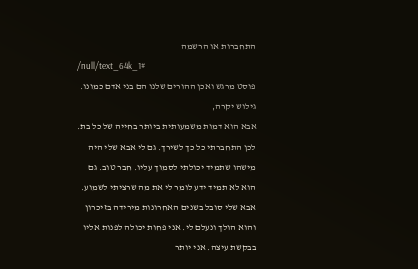התחברות או הרשמה
/null/text_64k_1#
פוסט מרגש ואכן ההורים שלנו הם בני אדם כמונו.
גילוש יקרה,
אבא הוא דמות משמעותית ביותר בחייה של כל בת.
לכן התחברתי כל כך לשירך. גם לי אבא שלי היה
מישהו שתמיד יכולתי לסמוך עליו. חבר טוב. גם
הוא לא תמיד ידע לומר לי את מה שרציתי לשמוע.
אבא שלי סובל בשנים האחרונות מירידה בזיכרון
והוא הולך ונעלם לי. אני פחות יכולה לפנות אליו
בבקשת עיצה. אני יותר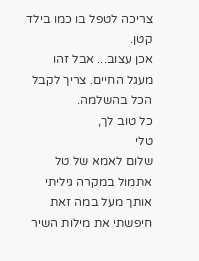צריכה לטפל בו כמו בילד קטן.
אכן עצוב... אבל זהו מעגל החיים. צריך לקבל הכל בהשלמה.
כל טוב לך,
טלי
שלום לאמא של טל
אתמול במקרה גיליתי אותך מעל במה זאת
חיפשתי את מילות השיר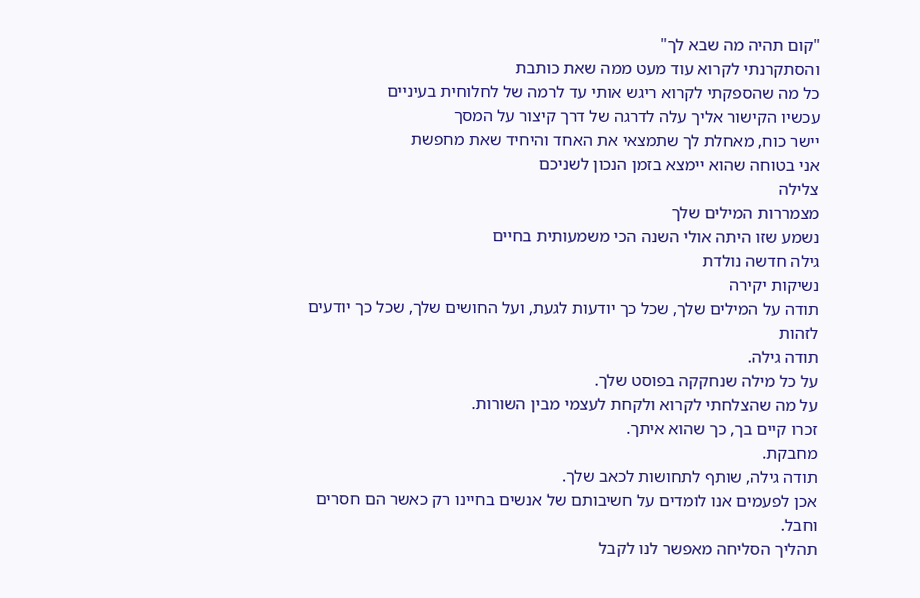"קום תהיה מה שבא לך"
והסתקרנתי לקרוא עוד מעט ממה שאת כותבת
כל מה שהספקתי לקרוא ריגש אותי עד לרמה של לחלוחית בעיניים
עכשיו הקישור אליך עלה לדרגה של דרך קיצור על המסך
יישר כוח, מאחלת לך שתמצאי את האחד והיחיד שאת מחפשת
אני בטוחה שהוא יימצא בזמן הנכון לשניכם
צלילה
מצמררות המילים שלך
נשמע שזו היתה אולי השנה הכי משמעותית בחיים
גילה חדשה נולדת
נשיקות יקירה
תודה על המילים שלך, שכל כך יודעות לגעת, ועל החושים שלך, שכל כך יודעים לזהות
תודה גילה.
על כל מילה שנחקקה בפוסט שלך.
על מה שהצלחתי לקרוא ולקחת לעצמי מבין השורות.
זכרו קיים בך, כך שהוא איתך.
מחבקת.
תודה גילה, שותף לתחושות לכאב שלך.
אכן לפעמים אנו לומדים על חשיבותם של אנשים בחיינו רק כאשר הם חסרים וחבל.
תהליך הסליחה מאפשר לנו לקבל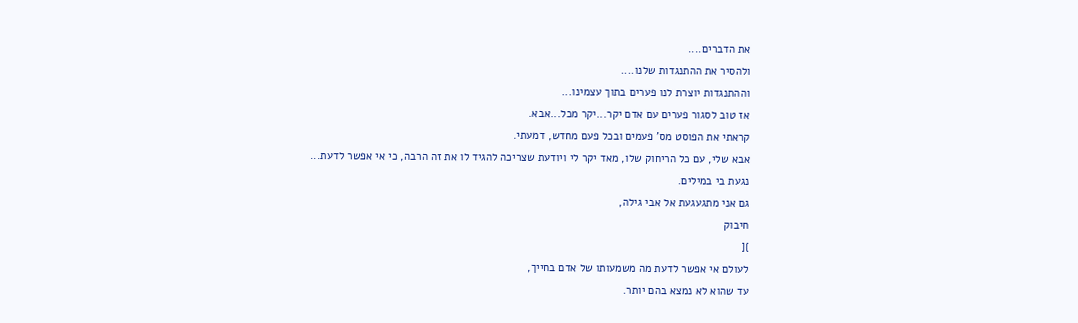את הדברים....
ולהסיר את ההתנגדות שלנו....
וההתנגדות יוצרת לנו פערים בתוך עצמינו...
אז טוב לסגור פערים עם אדם יקר...יקר מכל...אבא.
קראתי את הפוסט מס' פעמים ובכל פעם מחדש, דמעתי.
אבא שלי, עם כל הריחוק שלו, מאד יקר לי ויודעת שצריכה להגיד לו את זה הרבה, כי אי אפשר לדעת...
נגעת בי במילים.
גם אני מתגעגעת אל אבי גילה,
חיבוק
}[
לעולם אי אפשר לדעת מה משמעותו של אדם בחייך,
עד שהוא לא נמצא בהם יותר.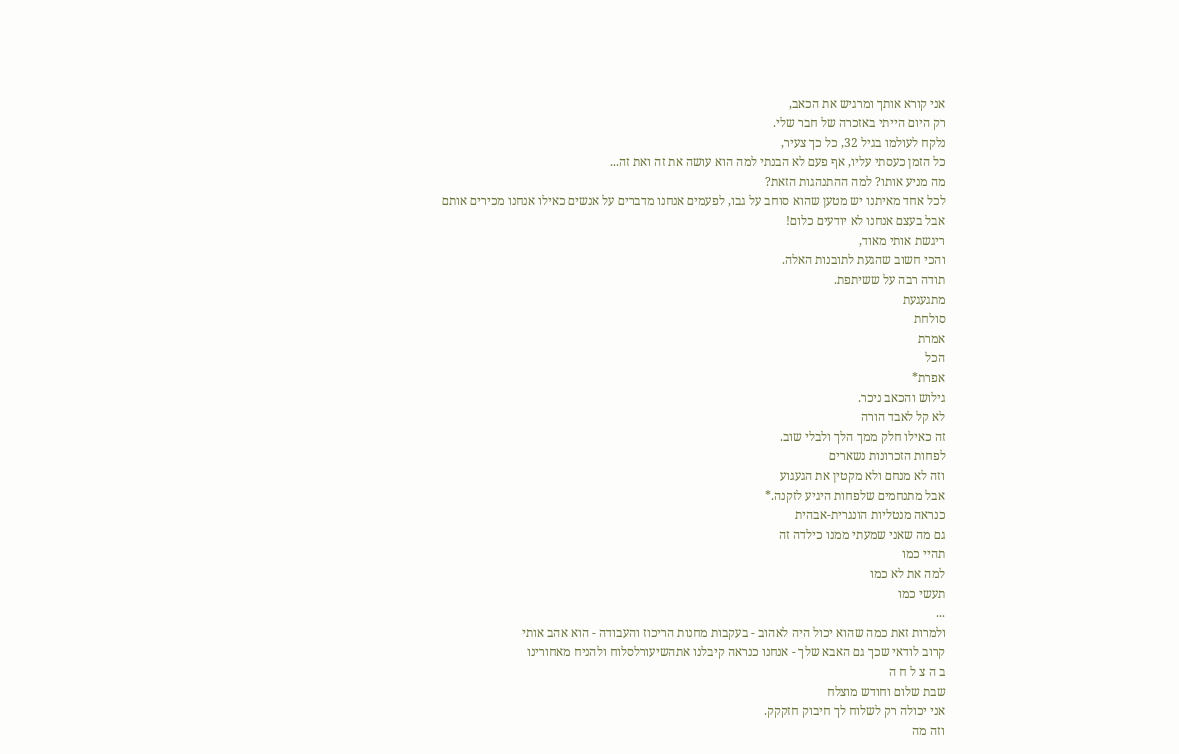אני קורא אותך ומרגיש את הכאב,
רק היום הייתי באזכרה של חבר שלי.
נלקח לעולמו בגיל 32, כל כך צעיר,
כל הזמן כעסתי עליו, אף פעם לא הבנתי למה הוא עושה את זה ואת זה...
מה מניע אותו? למה ההתנהגות הזאת?
לכל אחד מאיתנו יש מטען שהוא סוחב על גבו, לפעמים אנחנו מדברים על אנשים כאילו אנחנו מכירים אותם
אבל בעצם אנחנו לא יודעים כלום!
ריגשת אותי מאוד,
והכי חשוב שהגעת לתובנות האלה.
תודה רבה על ששיתפת.
מתגעגעת
סולחת
אמרת
הכל
אפרת*
גילוש והכאב ניכר.
לא קל לאבד הורה
זה כאילו חלק ממך הלך ולבלי שוב.
לפחות הזכרונות נשארים
וזה לא מנחם ולא מקטין את הגעגוע
אבל מתנחמים שלפחות היגיע לזקנה.*
כנראה מנטליות הונגרית-אבהית
גם מה שאני שמעתי ממנו כילדה זה
תהיי כמו
למה את לא כמו
תעשי כמו
...
ולמרות זאת כמה שהוא יכול היה לאהוב - בעקבות מחנות הריכוז והעבודה - הוא אהב אותי
קרוב לודאי שכך גם האבא שלך - אנחנו כנראה קיבלנו אתהשיעורלסלוח ולהניח מאחורינו
ב ה צ ל ח ה
שבת שלום וחודש מוצלח
אני יכולה רק לשלוח לך חיבוק חזקקק.
וזה מה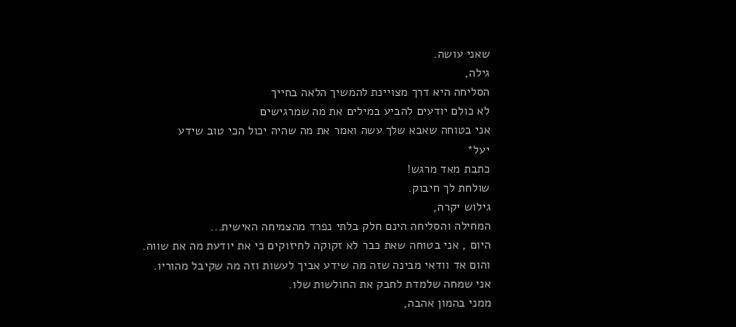שאני עושה.
גילה,
הסליחה היא דרך מצויינת להמשיך הלאה בחייך
לא כולם יודעים להביע במילים את מה שמרגישים
אני בטוחה שאבא שלך עשה ואמר את מה שהיה יכול הכי טוב שידע
יעל*
כתבת מאד מרגש!
שולחת לך חיבוק.
גילוש יקרה,
המחילה והסליחה הינם חלק בלתי נפרד מהצמיחה האישית...
היום , אני בטוחה שאת כבר לא זקוקה לחיזוקים כי את יודעת מה את שווה.
והום אד וודאי מבינה שזה מה שידע אביך לעשות וזה מה שקיבל מהוריו.
אני שמחה שלמדת לחבק את החולשות שלו.
ממני בהמון אהבה,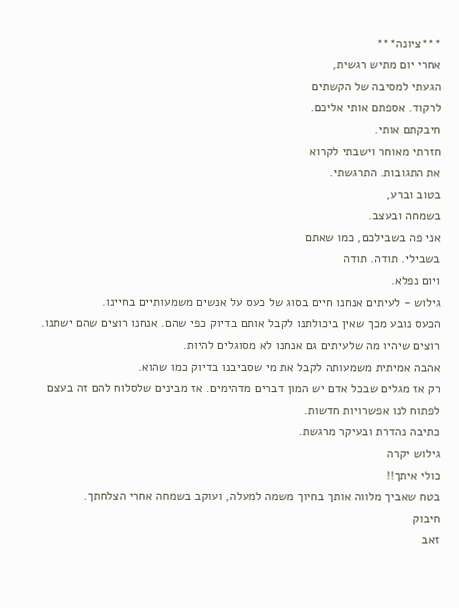***ציונה***
אחרי יום מתיש רגשית,
הגעתי למסיבה של הקשתים
לרקוד. אספתם אותי אליכם.
חיבקתם אותי.
חזרתי מאוחר וישבתי לקרוא
את התגובות. התרגשתי.
בטוב וברע,
בשמחה ובעצב.
אני פה בשבילכם, כמו שאתם
בשבילי. תודה. תודה
ויום נפלא.
גילוש - לעיתים אנחנו חיים בסוג של כעס על אנשים משמעותיים בחיינו.
הכעס נובע מכך שאין ביכולתנו לקבל אותם בדיוק כפי שהם. אנחנו רוצים שהם ישתנו. רוצים שיהיו מה שלעיתים גם אנחנו לא מסוגלים להיות.
אהבה אמיתית משמעותה לקבל את מי שסביבנו בדיוק כמו שהוא.
רק אז מגלים שבכל אדם יש המון דברים מדהימים. אז מבינים שלסלוח להם זה בעצם לפתוח לנו אפשרויות חדשות.
כתיבה נהדרת ובעיקר מרגשת.
גילוש יקרה
כולי איתך!!
בטח שאביך מלווה אותך בחיוך משמה למעלה, ועוקב בשמחה אחרי הצלחתך.
חיבוק
זאב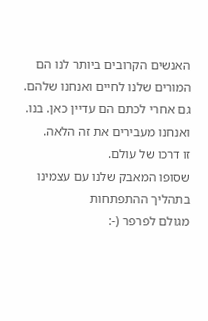האנשים הקרובים ביותר לנו הם
המורים שלנו לחיים ואנחנו שלהם.
גם אחרי לכתם הם עדיין כאן. בנו.
ואנחנו מעבירים את זה הלאה.
זו דרכו של עולם.
שסופו המאבק שלנו עם עצמינו בתהליך ההתפתחות
מגולם לפרפר (-: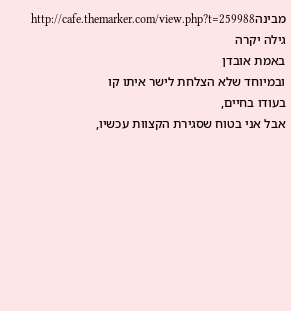מבינהhttp://cafe.themarker.com/view.php?t=259988
גילה יקרה
באמת אובדן
ובמיוחד שלא הצלחת לישר איתו קו
בעודו בחיים,
אבל אני בטוח שסגירת הקצוות עכשיו,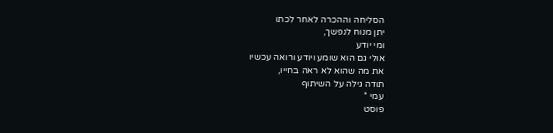הסליחה וההכרה לאחר לכתו
יתן מנוח לנפשך,
ומי יודע
אולי גם הוא שומע ויודע ורואה עכשיו
את מה שהוא לא ראה בחייו,
תודה גילה על השיתוף
עמי *
פוסט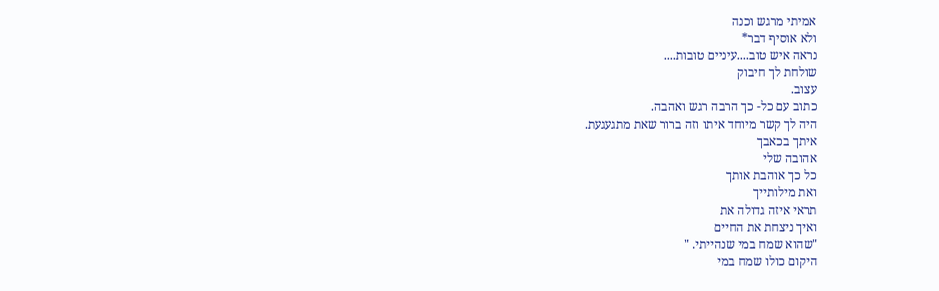אמיתי מרגש וכנה
ולא אוסיף דבר*
נראה איש טוב....עיניים טובות....
שולחת לך חיבוק
עצוב.
כתוב עם כל- כך הרבה רגש ואהבה.
היה לך קשר מיוחד איתו וזה ברור שאת מתגעגעת.
איתך בכאבך
אהובה שלי
כל כך אוהבת אותך
ואת מילותייך
תראי איזה גדולה את
ואיך ניצחת את החיים
"שהוא שמח במי שנהייתי. "
היקום כולו שמח במי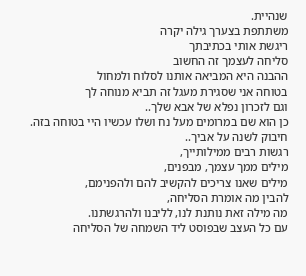שנהיית.
משתתפת בצערך גילה יקרה
ריגשת אותי בכתיבתך
סליחה לעצמך זה החשוב
ההבנה היא המביאה אותנו לסלוח ולמחול
בטוחה אני שסגירת מעגל זה תביא מנוחה לך
וגם לזכרון נפלא של אבא שלך..
כן הוא שם במרומים מעל נח ושלו עכשיו היי בטוחה בזה.
חיבוק לשנה על אביך..
רגשות רבים ממילותייך,
מילים ממך עצמך, מבפנים,
מילים שאנו צריכים להקשיב להם ולהפנימם,
להבין מה אומרת הסליחה,
מה מילה זאת נותנת לנו, לליבנו ולהרגשתנו.
עם כל העצב שבפוסט ליד השמחה של הסליחה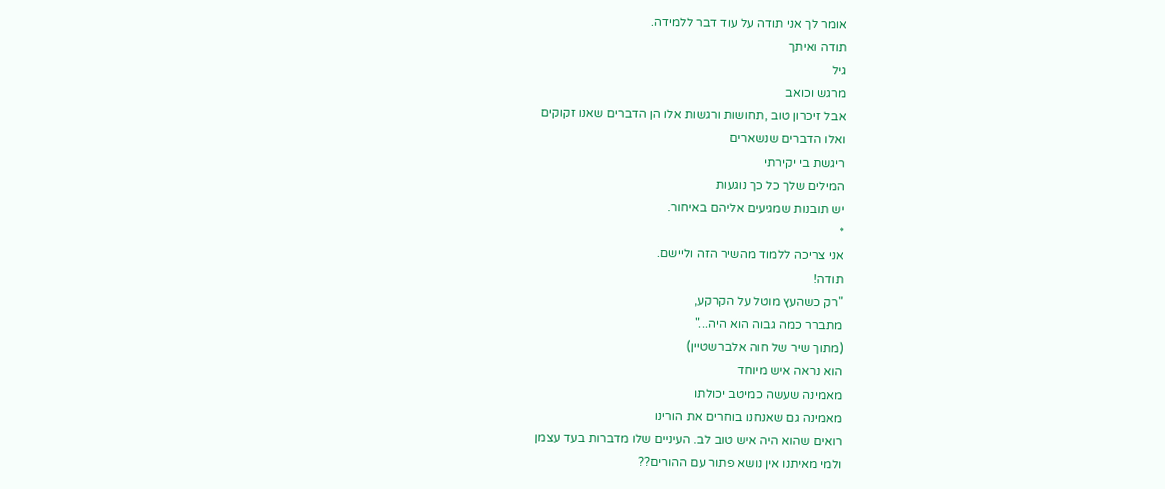אומר לך אני תודה על עוד דבר ללמידה.
תודה ואיתך
גיל
מרגש וכואב
אבל זיכרון טוב ,תחושות ורגשות אלו הן הדברים שאנו זקוקים
ואלו הדברים שנשארים
ריגשת בי יקירתי
המילים שלך כל כך נוגעות
יש תובנות שמגיעים אליהם באיחור.
*
אני צריכה ללמוד מהשיר הזה וליישם.
תודה!
"רק כשהעץ מוטל על הקרקע,
מתברר כמה גבוה הוא היה..."
(מתוך שיר של חוה אלברשטיין)
הוא נראה איש מיוחד
מאמינה שעשה כמיטב יכולתו
מאמינה גם שאנחנו בוחרים את הורינו
רואים שהוא היה איש טוב לב. העיניים שלו מדברות בעד עצמן
ולמי מאיתנו אין נושא פתור עם ההורים??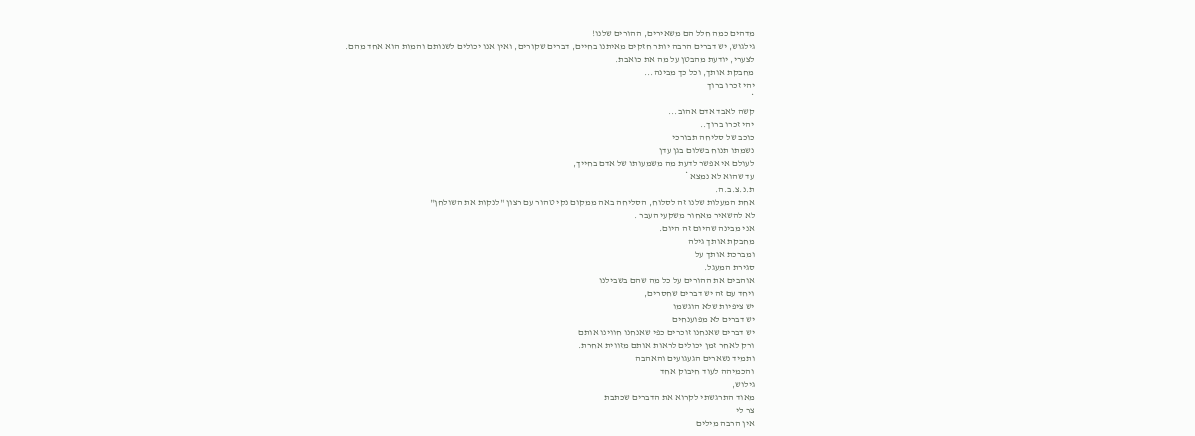מדהים כמה חלל הם משאירים, ההורים שלנו!
גילגוש, יש דברים הרבה יותר חזקים מאיתנו בחיים, דברים שקורים, ואין אנו יכולים לשנותם והמות הוא אחד מהם.
לצערי, יודעת מהבטן על מה את כואבת.
מחבקת אותך, וכל כך מבינה...
יהי זכרו ברוך
*
קשה לאבד אדם אהוב...
יהי זכרו ברוך..
כוכב של סליחה תבורכי
נשמתו תנוח בשלום בגן עדן
לעולם אי אפשר לדעת מה משמעותו של אדם בחייך,
עד שהוא לא נמצא *
ת.נ.צ.ב.ה.
אחת המעלות שלנו זה לסלוח, הסליחה באה ממקום נקי טהור עם רצון "לנקות את השולחן"
לא להשאיר מאחור משקעי העבר .
אני מבינה שהיום זה היום.
מחבקת אותך גילה
ומברכת אותך על
סגירת המעגל.
אוהבים את ההורים על כל מה שהם בשבילנו
ויחד עם זה יש דברים שחסרים,
יש ציפיות שלא הוגשמו
יש דברים לא מפוענחים
יש דברים שאנחנו זוכרים כפי שאנחנו חווינו אותם
ורק לאחר זמן יכולים לראות אותם מזווית אחרת.
ותמיד נשארים הגעגועים והאהבה
והכמיהה לעוד חיבוק אחד
גילוש,
מאוד התרגשתי לקרוא את הדברים שכתבת
צר לי
אין הרבה מילים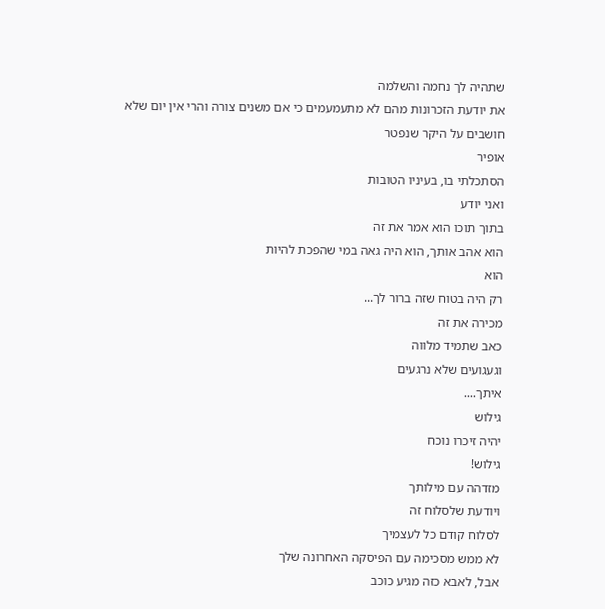שתהיה לך נחמה והשלמה
את יודעת הזכרונות מהם לא מתעמעמים כי אם משנים צורה והרי אין יום שלא חושבים על היקר שנפטר
אופיר
הסתכלתי בו, בעיניו הטובות
ואני יודע
בתוך תוכו הוא אמר את זה
הוא אהב אותך, הוא היה גאה במי שהפכת להיות
הוא
רק היה בטוח שזה ברור לך...
מכירה את זה
כאב שתמיד מלווה
וגעגועים שלא נרגעים
איתך....
גילוש
יהיה זיכרו נוכח
גילוש!
מזדהה עם מילותך
ויודעת שלסלוח זה
לסלוח קודם כל לעצמיך
לא ממש מסכימה עם הפיסקה האחרונה שלך
אבל, לאבא כזה מגיע כוכב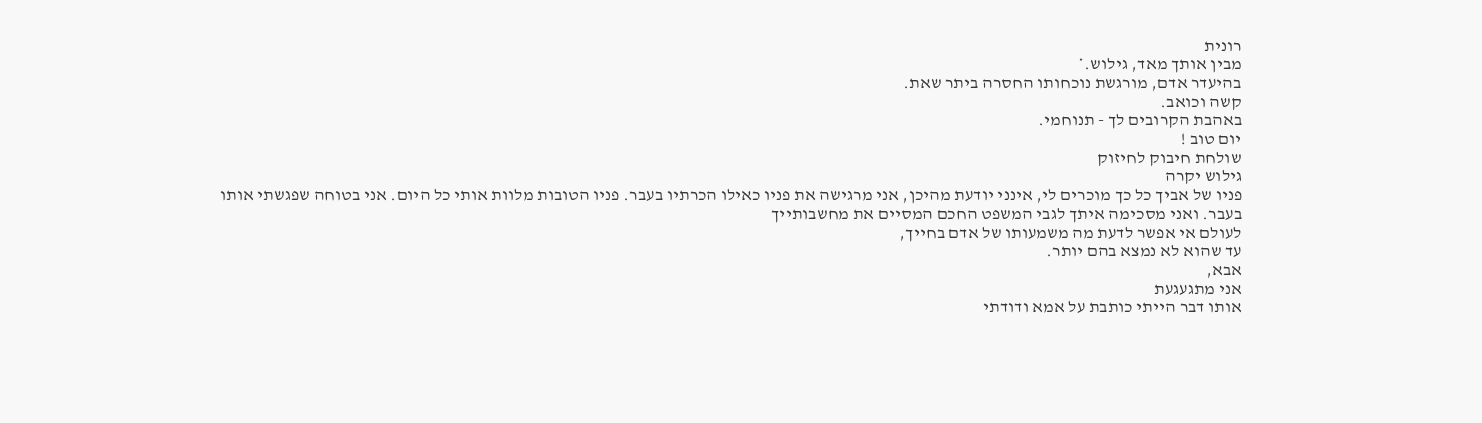רונית
מבין אותך מאד, גילוש.*
בהיעדר אדם, מורגשת נוכחותו החסרה ביתר שאת.
קשה וכואב.
באהבת הקרובים לך - תנוחמי.
יום טוב !
שולחת חיבוק לחיזוק
גילוש יקרה
פניו של אביך כל כך מוכרים לי, אינני יודעת מהיכן, אני מרגישה את פניו כאילו הכרתיו בעבר. פניו הטובות מלוות אותי כל היום. אני בטוחה שפגשתי אותו בעבר. ואני מסכימה איתך לגבי המשפט החכם המסיים את מחשבותייך
לעולם אי אפשר לדעת מה משמעותו של אדם בחייך,
עד שהוא לא נמצא בהם יותר.
אבא,
אני מתגעגעת
אותו דבר הייתי כותבת על אמא ודודתי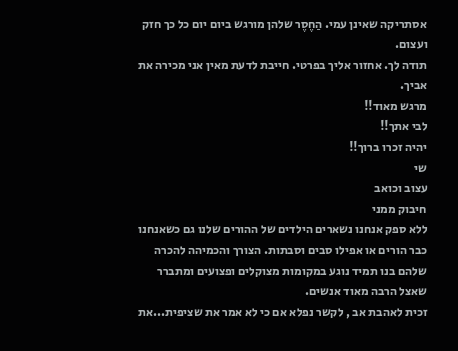אסתריקה שאינן עמי. הַחֶסֶר שלהן מורגש ביום יום כל כך חזק ועצום.
תודה לך. אחזור אליך בפרטי. חייבת לדעת מאין אני מכירה את אביך.
מרגש מאוד!!
לבי אתך!!
יהיה זכרו ברוך!!
שי
עצוב וכואב
חיבוק ממני
ללא ספק אנחנו נשארים הילדים של ההורים שלנו גם כשאנחנו כבר הורים או אפילו סבים וסבתות. הצורך והכמיהה להכרה שלהם בנו תמיד נוגע במקומות מצוקלים ופצועים ומתברר שאצל הרבה מאוד אנשים.
זכית לאהבת אב , לקשר נפלא אם כי לא אמר את שציפית...את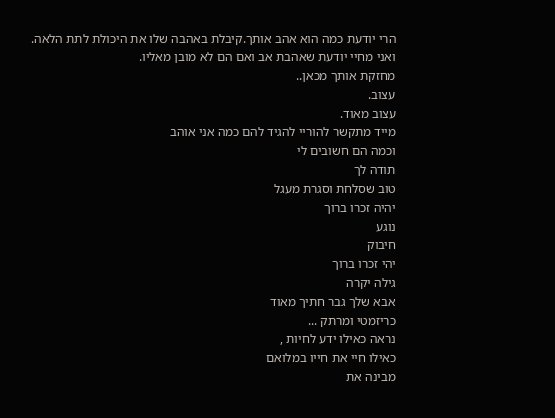הרי יודעת כמה הוא אהב אותך.קיבלת באהבה שלו את היכולת לתת הלאה.
ואני מחיי יודעת שאהבת אב ואם הם לא מובן מאליו.
מחזקת אותך מכאן..
עצוב.
עצוב מאוד.
מייד מתקשר להוריי להגיד להם כמה אני אוהב
וכמה הם חשובים לי
תודה לך
טוב שסלחת וסגרת מעגל
יהיה זכרו ברוך
נוגע
חיבוק
יהי זכרו ברוך
גילה יקרה
אבא שלך גבר חתיך מאוד
כריזמטי ומרתק ...
נראה כאילו ידע לחיות ,
כאילו חיי את חייו במלואם
מבינה את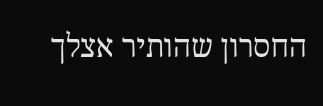החסרון שהותיר אצלך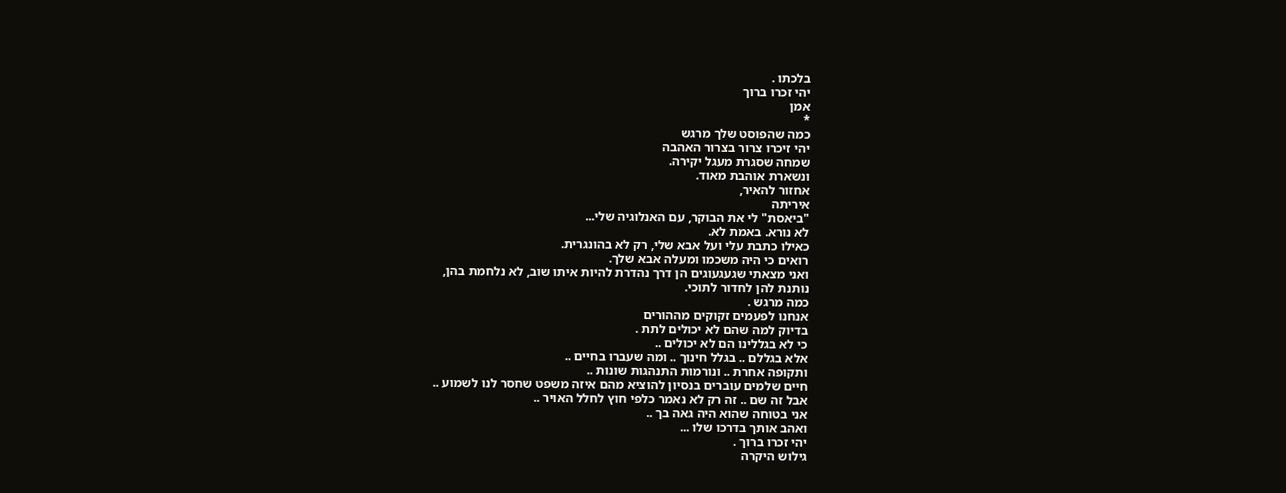בלכתו .
יהי זכרו ברוך
אמן
*
כמה שהפוסט שלך מרגש
יהי זיכרו צרור בצרור האהבה
שמחה שסגרת מעגל יקירה.
ונשארת אוהבת מאוד.
אחזור להאיר,
איריתה
"ביאסת" לי את הבוקר, עם האנלוגיה שלי...
לא נורא. באמת לא.
כאילו כתבת עלי ועל אבא שלי, רק לא בהונגרית.
רואים כי היה משכמו ומעלה אבא שלך.
ואני מצאתי שגעגעוגים הן דרך נהדרת להיות איתו שוב, לא נלחמת בהן,
נותנת להן לחדור לתוכי.
כמה מרגש .
אנחנו לפעמים זקוקים מההורים
בדיוק למה שהם לא יכולים לתת .
כי לא בגללינו הם לא יכולים ..
אלא בגללם .. בגלל חינוך .. ומה שעברו בחיים ..
ותקופה אחרת .. ונורמות התנהגות שונות ..
חיים שלמים עוברים בנסיון להוציא מהם איזה משפט שחסר לנו לשמוע ..
אבל זה שם .. זה רק לא נאמר כלפי חוץ לחלל האויר ..
אני בטוחה שהוא היה גאה בך ..
ואהב אותך בדרכו שלו ...
יהי זכרו ברוך .
גילוש היקרה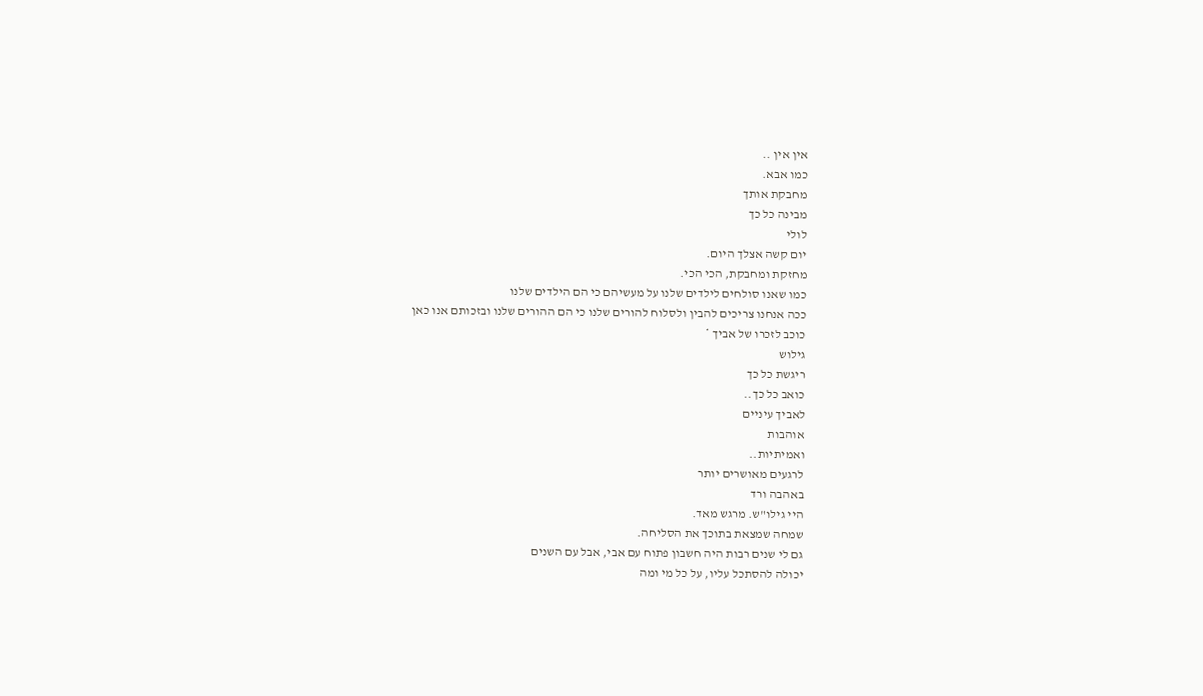אין אין ..
כמו אבא.
מחבקת אותך
מבינה כל כך
לולי
יום קשה אצלך היום.
מחזקת ומחבקת, הכי הכי.
כמו שאנו סולחים לילדים שלנו על מעשיהם כי הם הילדים שלנו
ככה אנחנו צריכים להבין ולסלוח להורים שלנו כי הם ההורים שלנו ובזכותם אנו כאן
כוכב לזכרו של אביך *
גילוש
ריגשת כל כך
כואב כל כך..
לאביך עיניים
אוהבות
ואמיתיות..
לרגעים מאושרים יותר
באהבה ורד
היי גילו"ש. מרגש מאד.
שמחה שמצאת בתוכך את הסליחה.
גם לי שנים רבות היה חשבון פתוח עם אבי, אבל עם השנים
יכולה להסתכל עליו, על כל מי ומה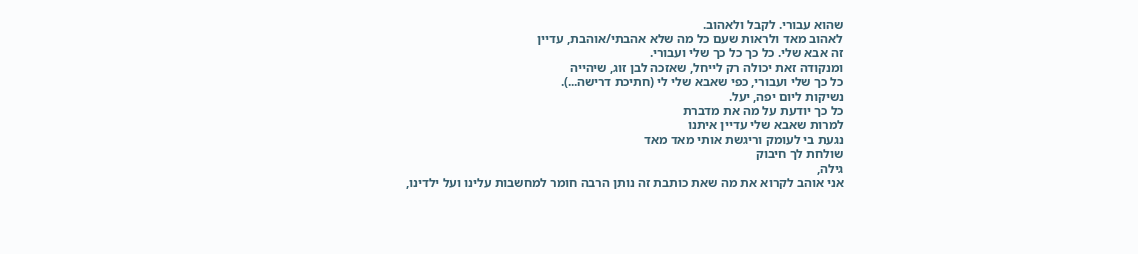שהוא עבורי. לקבל ולאהוב.
לאהוב מאד ולראות שעם כל מה שלא אהבתי/אוהבת, עדיין
זה אבא שלי. כל כך כל כך שלי ועבורי.
ומנקודה זאת יכולה רק לייחל, שאזכה לבן זוג, שיהייה
כל כך שלי ועבורי, כפי שאבא שלי לי (חתיכת דרישה...).
נשיקות ליום יפה, יעל.
כל כך יודעת על מה את מדברת
למרות שאבא שלי עדיין איתנו
נגעת בי לעומק וריגשת אותי מאד מאד
שולחת לך חיבוק
גילה,
אני אוהב לקרוא את מה שאת כותבת זה נותן הרבה חומר למחשבות עלינו ועל ילדינו,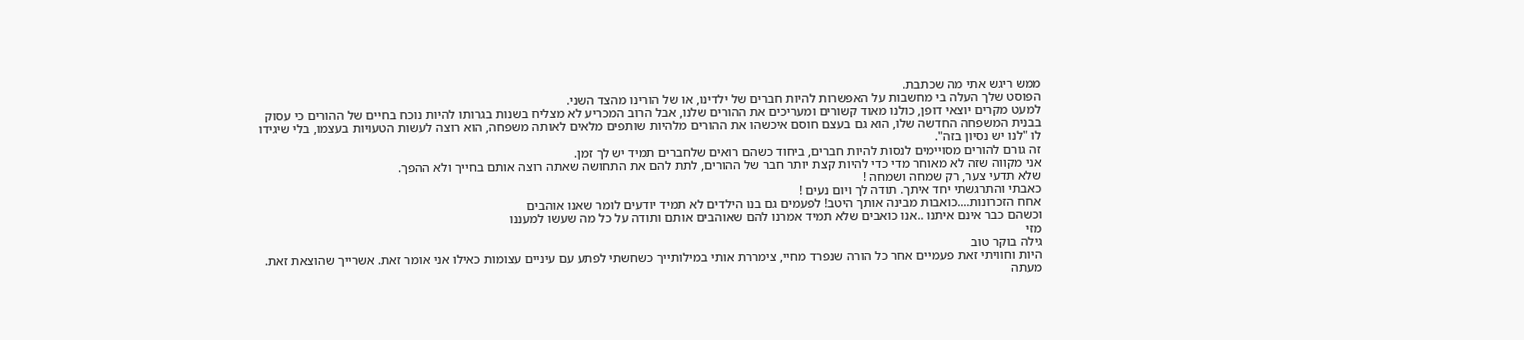ממש ריגש אתי מה שכתבת.
הפוסט שלך העלה בי מחשבות על האפשרות להיות חברים של ילדינו, או של הורינו מהצד השני.
למעט מקרים יוצאי דופן, כולנו מאוד קשורים ומעריכים את ההורים שלנו, אבל הרוב המכריע לא מצליח בשנות בגרותו להיות נוכח בחיים של ההורים כי עסוק בבנית המשפחה החדשה שלו, הוא גם בעצם חוסם איכשהו את ההורים מלהיות שותפים מלאים לאותה משפחה, הוא רוצה לעשות הטעויות בעצמו, בלי שיגידו לו "לנו יש נסיון בזה".
זה גורם להורים מסויימים לנסות להיות חברים, ביחוד כשהם רואים שלחברים תמיד יש לך זמן.
אני מקווה שזה לא מאוחר מדי כדי להיות קצת יותר חבר של ההורים, לתת להם את התחושה שאתה רוצה אותם בחייך ולא ההפך.
שלא תדעי צער, רק שמחה ושמחה !
כאבתי והתרגשתי יחד איתך. תודה לך ויום נעים !
אחח הזכרונות....כואבות מבינה אותך היטב! לפעמים גם בנו הילדים לא תמיד יודעים לומר שאנו אוהבים
וכשהם כבר אינם איתנו ..אנו כואבים שלא תמיד אמרנו להם שאוהבים אותם ותודה על כל מה שעשו למעננו
מזי
גילה בוקר טוב
היות וחוויתי זאת פעמיים אחר כל הורה שנפרד מחיי, צימררת אותי במילותייך כשחשתי לפתע עם עיניים עצומות כאילו אני אומר זאת. אשרייך שהוצאת זאת. מעתה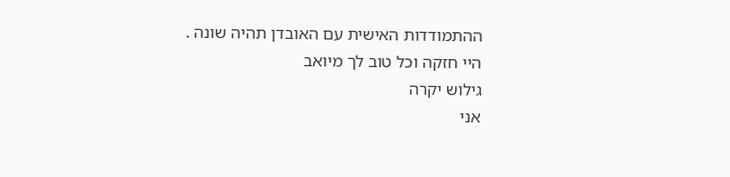ההתמודדות האישית עם האובדן תהיה שונה .
היי חזקה וכל טוב לך מיואב
גילוש יקרה
אני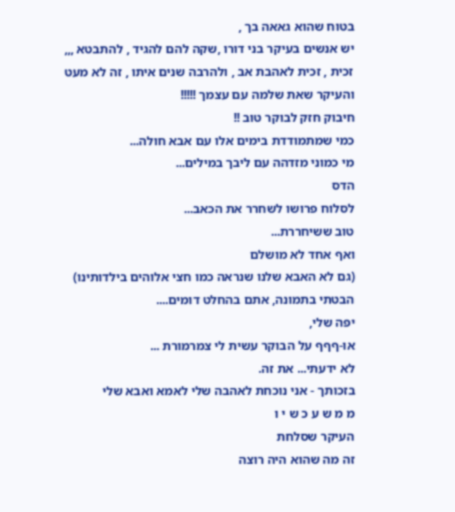בטוח שהוא גאאה בך ,
יש אנשים בעיקר בני דורו ,שקה להם להגיד , להתבטא ,,,
זכית , זכית לאהבת אב , ולהרבה שנים איתו , זה לא מעט
והעיקר שאת שלמה עם עצמך !!!!!
חיבוק חזק לבוקר טוב !!
כמי שמתמודדת בימים אלו עם אבא חולה...
מי כמוני מזדהה עם ליבך במילים...
הדס
לסלוח פרושו לשחרר את הכאב...
טוב ששיחררת...
ואף אחד לא מושלם
(גם לא האבא שלנו שנראה כמו חצי אלוהים בילדותינו)
הבטתי בתמונה, אתם בהחלט דומים....
יפה שלי,
או-ףףף על הבוקר עשית לי צמרמורת ...
לא ידעתי... את זה.
בזכותך - אני נוכחת לאהבה שלי לאמא ואבא שלי
מ מ ש ע כ ש י ו
העיקר שסלחת
זה מה שהוא היה רוצה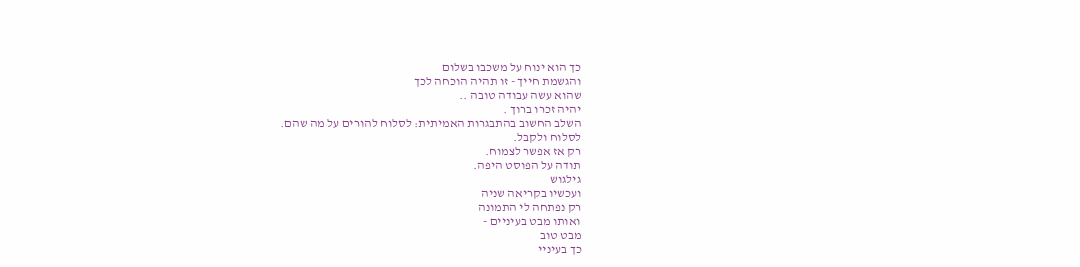כך הוא ינוח על משכבו בשלום
והגשמת חייך - זו תהיה הוכחה לכך
שהוא עשה עבודה טובה ..
יהיה זכרו ברוך .
השלב החשוב בהתבגרות האמיתית: לסלוח להורים על מה שהם.
לסלוח ולקבל.
רק אז אפשר לצמוח.
תודה על הפוסט היפה.
גילגוש
ועכשיו בקריאה שניה
רק נפתחה לי התמונה
ואותו מבט בעיניים -
מבט טוב
כך בעיניי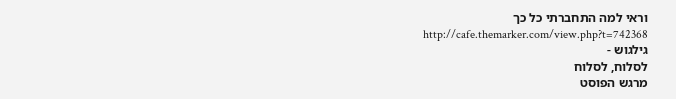וראי למה התחברתי כל כך
http://cafe.themarker.com/view.php?t=742368
גילגוש -
לסלוח, לסלוח
מרגש הפוסט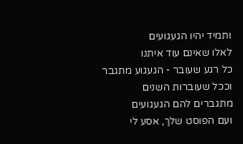ותמיד יהיו הגעגועים
לאלו שאינם עוד איתנו
כל רגע שעובר - הגעגוע מתגבר
וככל שעוברות השנים
מתגברים להם הגעגועים
ועם הפוסט שלך, אסע לי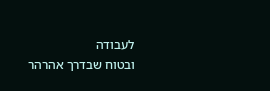לעבודה
ובטוח שבדרך אהרהר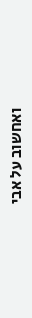ואחשוב על אבי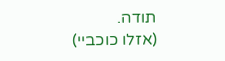תודה.
(אזלו כוכביי)